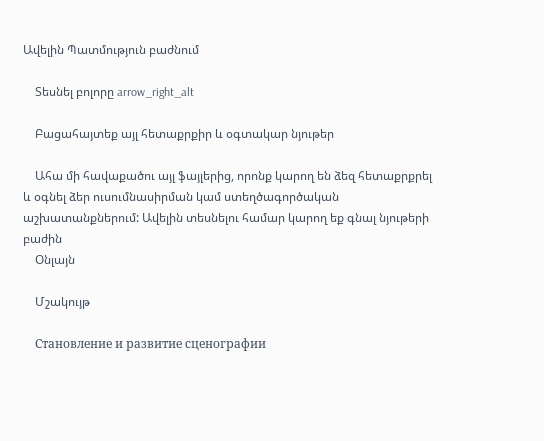Ավելին Պատմություն բաժնում

    Տեսնել բոլորը arrow_right_alt

    Բացահայտեք այլ հետաքրքիր և օգտակար նյութեր

    Ահա մի հավաքածու այլ ֆայլերից, որոնք կարող են ձեզ հետաքրքրել և օգնել ձեր ուսումնասիրման կամ ստեղծագործական աշխատանքներում: Ավելին տեսնելու համար կարող եք գնալ նյութերի բաժին
    Օնլայն

    Մշակույթ

    Становление и развитие сценографии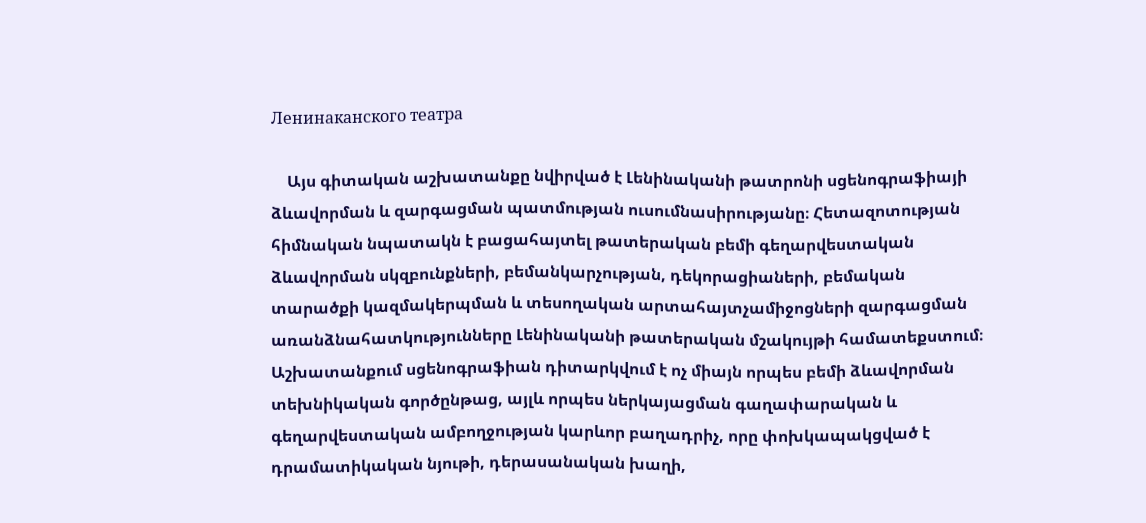Ленинаканского театра

    Այս գիտական աշխատանքը նվիրված է Լենինականի թատրոնի սցենոգրաֆիայի ձևավորման և զարգացման պատմության ուսումնասիրությանը։ Հետազոտության հիմնական նպատակն է բացահայտել թատերական բեմի գեղարվեստական ձևավորման սկզբունքների, բեմանկարչության, դեկորացիաների, բեմական տարածքի կազմակերպման և տեսողական արտահայտչամիջոցների զարգացման առանձնահատկությունները Լենինականի թատերական մշակույթի համատեքստում։ Աշխատանքում սցենոգրաֆիան դիտարկվում է ոչ միայն որպես բեմի ձևավորման տեխնիկական գործընթաց, այլև որպես ներկայացման գաղափարական և գեղարվեստական ամբողջության կարևոր բաղադրիչ, որը փոխկապակցված է դրամատիկական նյութի, դերասանական խաղի,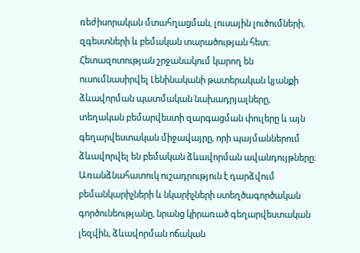ռեժիսորական մտահղացման, լուսային լուծումների, զգեստների և բեմական տարածության հետ։ Հետազոտության շրջանակում կարող են ուսումնասիրվել Լենինականի թատերական կյանքի ձևավորման պատմական նախադրյալները, տեղական բեմարվեստի զարգացման փուլերը և այն գեղարվեստական միջավայրը, որի պայմաններում ձևավորվել են բեմական ձևավորման ավանդույթները։ Առանձնահատուկ ուշադրություն է դարձվում բեմանկարիչների և նկարիչների ստեղծագործական գործունեությանը, նրանց կիրառած գեղարվեստական լեզվին, ձևավորման ոճական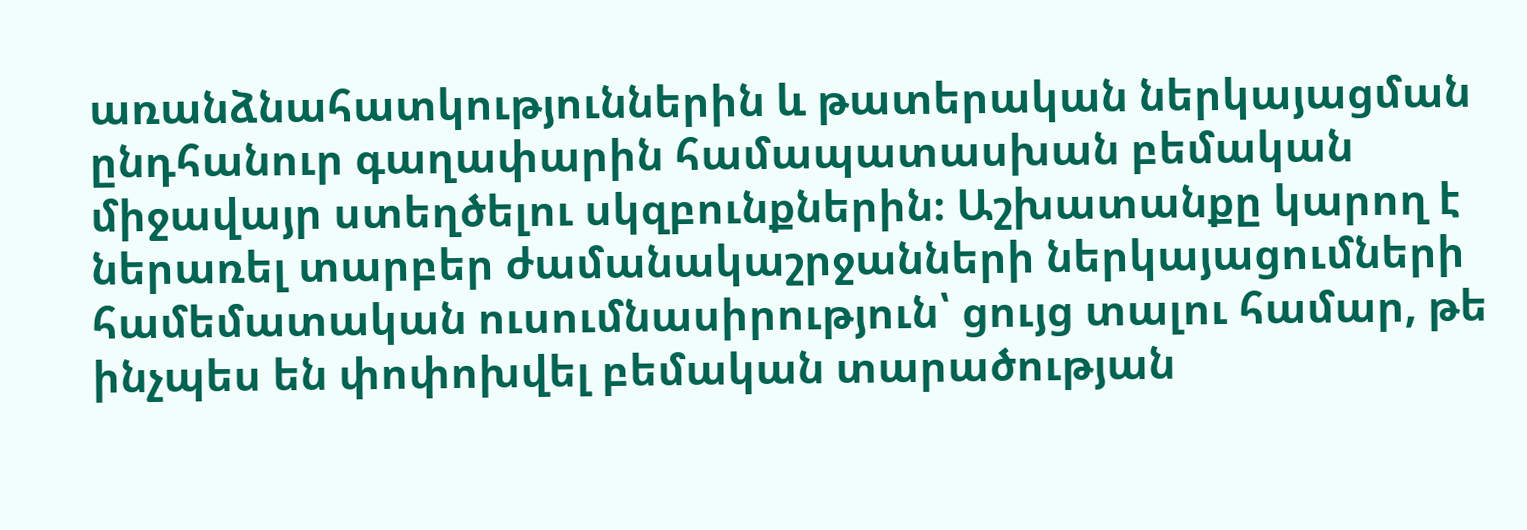առանձնահատկություններին և թատերական ներկայացման ընդհանուր գաղափարին համապատասխան բեմական միջավայր ստեղծելու սկզբունքներին։ Աշխատանքը կարող է ներառել տարբեր ժամանակաշրջանների ներկայացումների համեմատական ուսումնասիրություն՝ ցույց տալու համար, թե ինչպես են փոփոխվել բեմական տարածության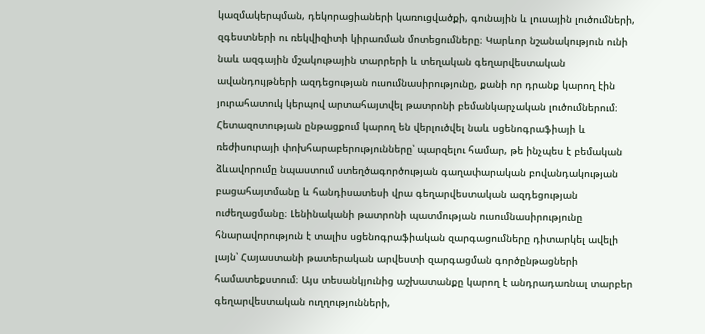կազմակերպման, դեկորացիաների կառուցվածքի, գունային և լուսային լուծումների, զգեստների ու ռեկվիզիտի կիրառման մոտեցումները։ Կարևոր նշանակություն ունի նաև ազգային մշակութային տարրերի և տեղական գեղարվեստական ավանդույթների ազդեցության ուսումնասիրությունը, քանի որ դրանք կարող էին յուրահատուկ կերպով արտահայտվել թատրոնի բեմանկարչական լուծումներում։ Հետազոտության ընթացքում կարող են վերլուծվել նաև սցենոգրաֆիայի և ռեժիսուրայի փոխհարաբերությունները՝ պարզելու համար, թե ինչպես է բեմական ձևավորումը նպաստում ստեղծագործության գաղափարական բովանդակության բացահայտմանը և հանդիսատեսի վրա գեղարվեստական ազդեցության ուժեղացմանը։ Լենինականի թատրոնի պատմության ուսումնասիրությունը հնարավորություն է տալիս սցենոգրաֆիական զարգացումները դիտարկել ավելի լայն՝ Հայաստանի թատերական արվեստի զարգացման գործընթացների համատեքստում։ Այս տեսանկյունից աշխատանքը կարող է անդրադառնալ տարբեր գեղարվեստական ուղղությունների,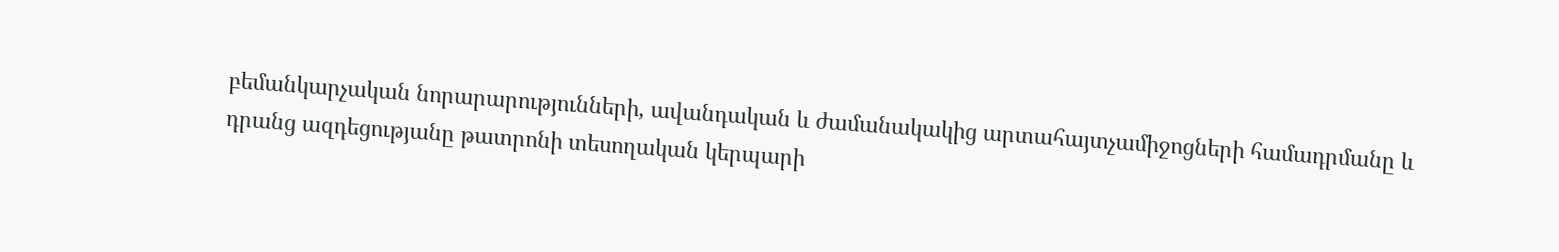բեմանկարչական նորարարությունների, ավանդական և ժամանակակից արտահայտչամիջոցների համադրմանը և դրանց ազդեցությանը թատրոնի տեսողական կերպարի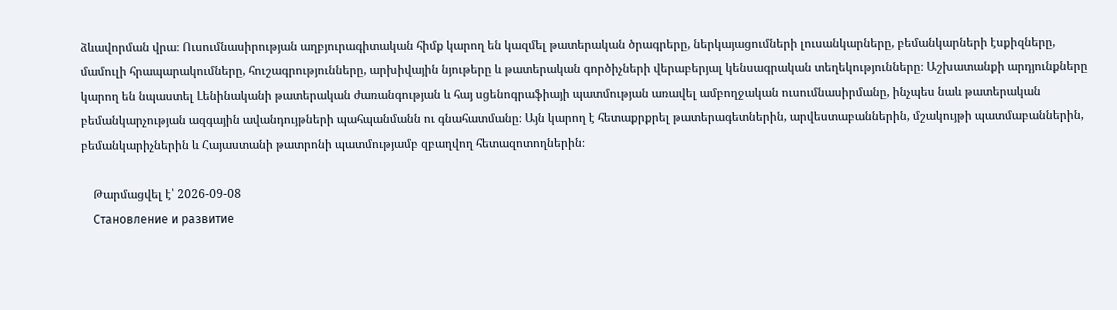ձևավորման վրա։ Ուսումնասիրության աղբյուրագիտական հիմք կարող են կազմել թատերական ծրագրերը, ներկայացումների լուսանկարները, բեմանկարների էսքիզները, մամուլի հրապարակումները, հուշագրությունները, արխիվային նյութերը և թատերական գործիչների վերաբերյալ կենսագրական տեղեկությունները։ Աշխատանքի արդյունքները կարող են նպաստել Լենինականի թատերական ժառանգության և հայ սցենոգրաֆիայի պատմության առավել ամբողջական ուսումնասիրմանը, ինչպես նաև թատերական բեմանկարչության ազգային ավանդույթների պահպանմանն ու գնահատմանը։ Այն կարող է հետաքրքրել թատերագետներին, արվեստաբաններին, մշակույթի պատմաբաններին, բեմանկարիչներին և Հայաստանի թատրոնի պատմությամբ զբաղվող հետազոտողներին։

    Թարմացվել է՝ 2026-09-08
    Становление и развитие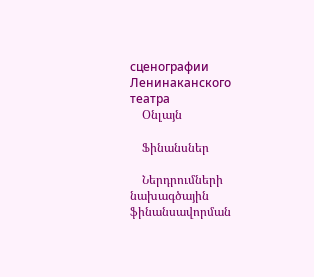сценографии Ленинаканского театра
    Օնլայն

    Ֆինանսներ

    Ներդրումների նախագծային ֆինանսավորման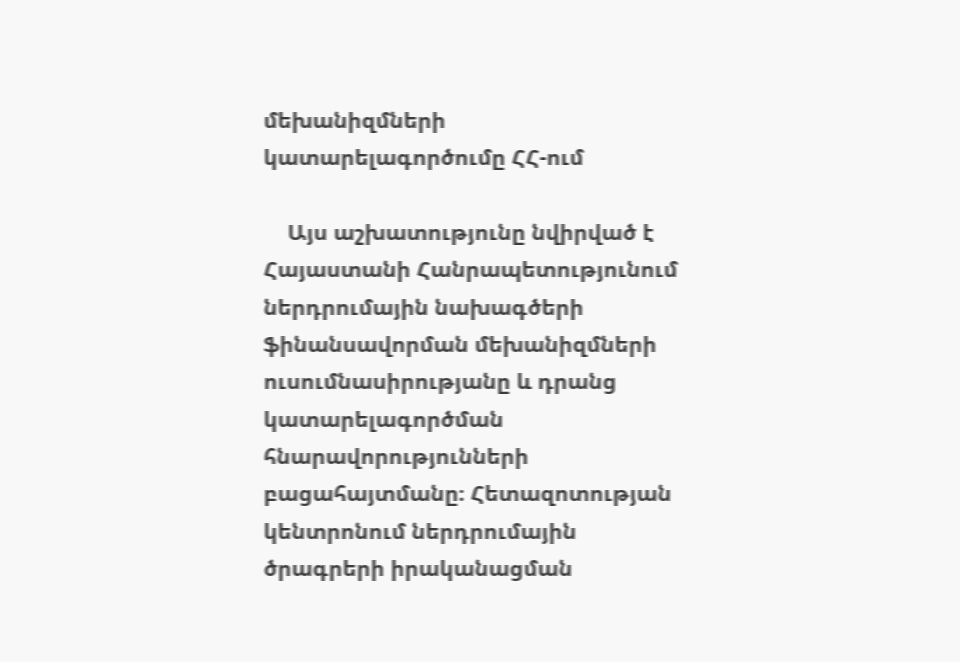մեխանիզմների կատարելագործումը ՀՀ-ում

    Այս աշխատությունը նվիրված է Հայաստանի Հանրապետությունում ներդրումային նախագծերի ֆինանսավորման մեխանիզմների ուսումնասիրությանը և դրանց կատարելագործման հնարավորությունների բացահայտմանը։ Հետազոտության կենտրոնում ներդրումային ծրագրերի իրականացման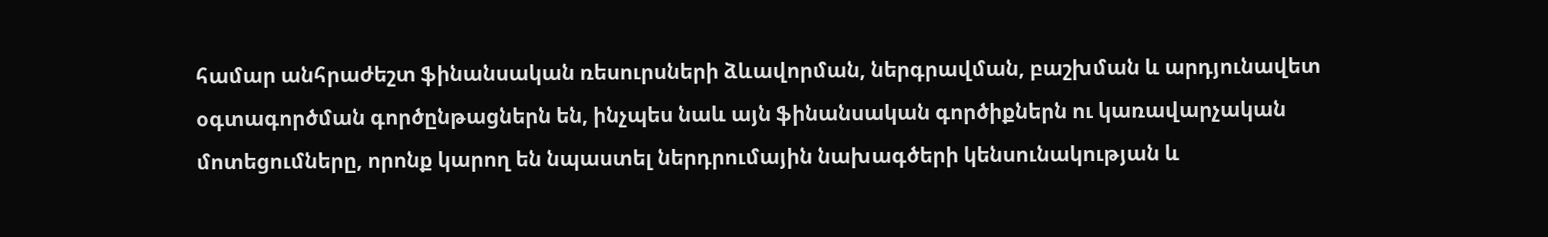համար անհրաժեշտ ֆինանսական ռեսուրսների ձևավորման, ներգրավման, բաշխման և արդյունավետ օգտագործման գործընթացներն են, ինչպես նաև այն ֆինանսական գործիքներն ու կառավարչական մոտեցումները, որոնք կարող են նպաստել ներդրումային նախագծերի կենսունակության և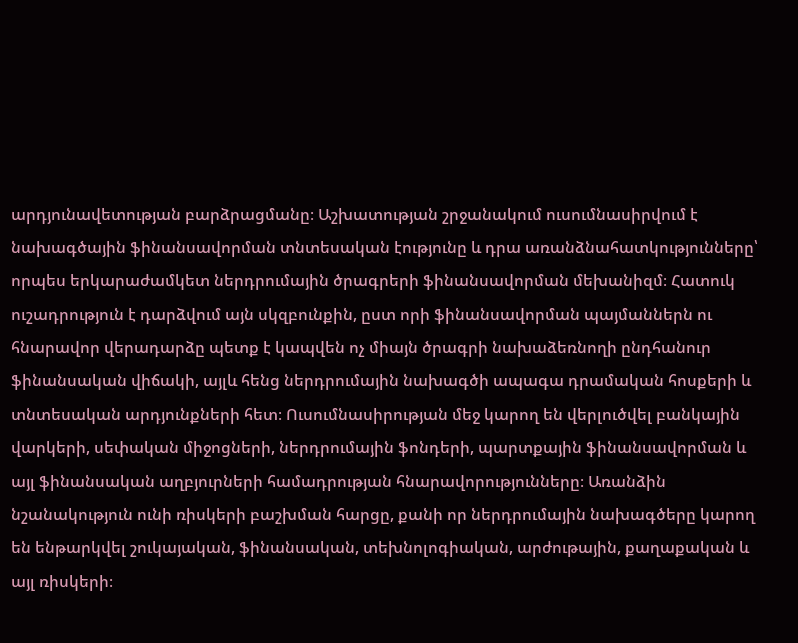արդյունավետության բարձրացմանը։ Աշխատության շրջանակում ուսումնասիրվում է նախագծային ֆինանսավորման տնտեսական էությունը և դրա առանձնահատկությունները՝ որպես երկարաժամկետ ներդրումային ծրագրերի ֆինանսավորման մեխանիզմ։ Հատուկ ուշադրություն է դարձվում այն սկզբունքին, ըստ որի ֆինանսավորման պայմաններն ու հնարավոր վերադարձը պետք է կապվեն ոչ միայն ծրագրի նախաձեռնողի ընդհանուր ֆինանսական վիճակի, այլև հենց ներդրումային նախագծի ապագա դրամական հոսքերի և տնտեսական արդյունքների հետ։ Ուսումնասիրության մեջ կարող են վերլուծվել բանկային վարկերի, սեփական միջոցների, ներդրումային ֆոնդերի, պարտքային ֆինանսավորման և այլ ֆինանսական աղբյուրների համադրության հնարավորությունները։ Առանձին նշանակություն ունի ռիսկերի բաշխման հարցը, քանի որ ներդրումային նախագծերը կարող են ենթարկվել շուկայական, ֆինանսական, տեխնոլոգիական, արժութային, քաղաքական և այլ ռիսկերի։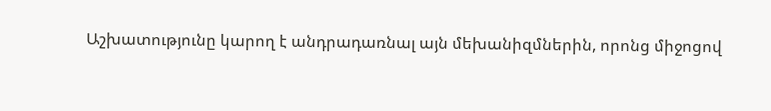Աշխատությունը կարող է անդրադառնալ այն մեխանիզմներին, որոնց միջոցով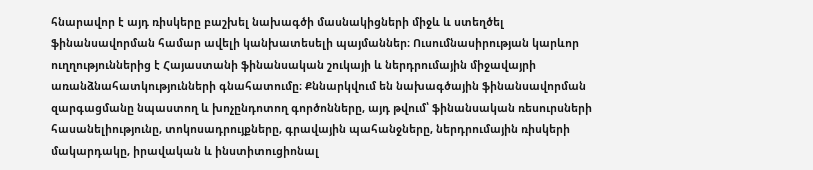հնարավոր է այդ ռիսկերը բաշխել նախագծի մասնակիցների միջև և ստեղծել ֆինանսավորման համար ավելի կանխատեսելի պայմաններ։ Ուսումնասիրության կարևոր ուղղություններից է Հայաստանի ֆինանսական շուկայի և ներդրումային միջավայրի առանձնահատկությունների գնահատումը։ Քննարկվում են նախագծային ֆինանսավորման զարգացմանը նպաստող և խոչընդոտող գործոնները, այդ թվում՝ ֆինանսական ռեսուրսների հասանելիությունը, տոկոսադրույքները, գրավային պահանջները, ներդրումային ռիսկերի մակարդակը, իրավական և ինստիտուցիոնալ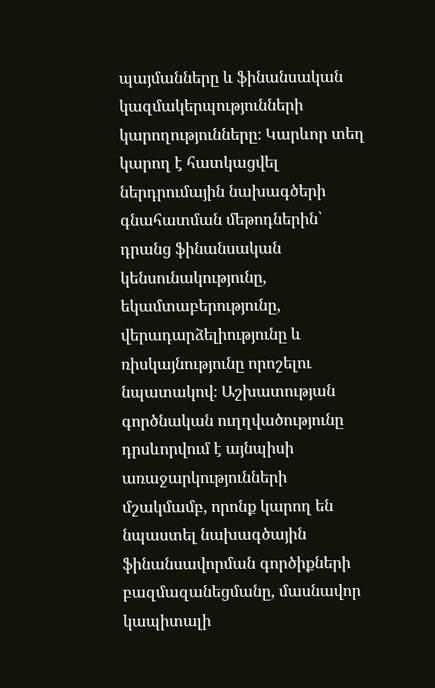պայմանները և ֆինանսական կազմակերպությունների կարողությունները։ Կարևոր տեղ կարող է հատկացվել ներդրումային նախագծերի գնահատման մեթոդներին՝ դրանց ֆինանսական կենսունակությունը, եկամտաբերությունը, վերադարձելիությունը և ռիսկայնությունը որոշելու նպատակով։ Աշխատության գործնական ուղղվածությունը դրսևորվում է այնպիսի առաջարկությունների մշակմամբ, որոնք կարող են նպաստել նախագծային ֆինանսավորման գործիքների բազմազանեցմանը, մասնավոր կապիտալի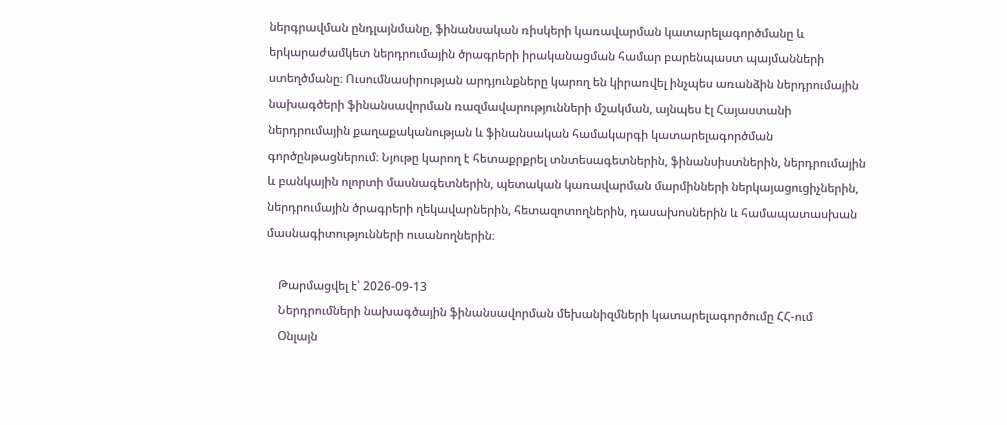ներգրավման ընդլայնմանը, ֆինանսական ռիսկերի կառավարման կատարելագործմանը և երկարաժամկետ ներդրումային ծրագրերի իրականացման համար բարենպաստ պայմանների ստեղծմանը։ Ուսումնասիրության արդյունքները կարող են կիրառվել ինչպես առանձին ներդրումային նախագծերի ֆինանսավորման ռազմավարությունների մշակման, այնպես էլ Հայաստանի ներդրումային քաղաքականության և ֆինանսական համակարգի կատարելագործման գործընթացներում։ Նյութը կարող է հետաքրքրել տնտեսագետներին, ֆինանսիստներին, ներդրումային և բանկային ոլորտի մասնագետներին, պետական կառավարման մարմինների ներկայացուցիչներին, ներդրումային ծրագրերի ղեկավարներին, հետազոտողներին, դասախոսներին և համապատասխան մասնագիտությունների ուսանողներին։

    Թարմացվել է՝ 2026-09-13
    Ներդրումների նախագծային ֆինանսավորման մեխանիզմների կատարելագործումը ՀՀ-ում
    Օնլայն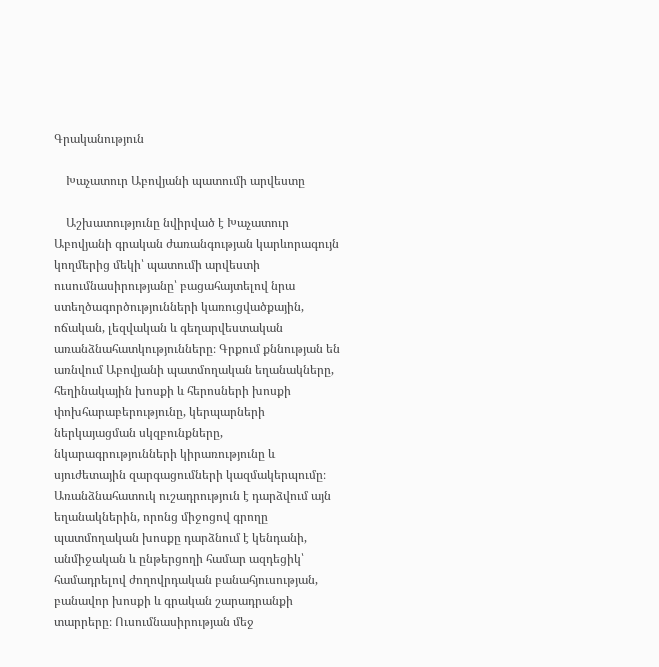Գրականություն

    Խաչատուր Աբովյանի պատումի արվեստը

    Աշխատությունը նվիրված է Խաչատուր Աբովյանի գրական ժառանգության կարևորագույն կողմերից մեկի՝ պատումի արվեստի ուսումնասիրությանը՝ բացահայտելով նրա ստեղծագործությունների կառուցվածքային, ոճական, լեզվական և գեղարվեստական առանձնահատկությունները։ Գրքում քննության են առնվում Աբովյանի պատմողական եղանակները, հեղինակային խոսքի և հերոսների խոսքի փոխհարաբերությունը, կերպարների ներկայացման սկզբունքները, նկարագրությունների կիրառությունը և սյուժետային զարգացումների կազմակերպումը։ Առանձնահատուկ ուշադրություն է դարձվում այն եղանակներին, որոնց միջոցով գրողը պատմողական խոսքը դարձնում է կենդանի, անմիջական և ընթերցողի համար ազդեցիկ՝ համադրելով ժողովրդական բանահյուսության, բանավոր խոսքի և գրական շարադրանքի տարրերը։ Ուսումնասիրության մեջ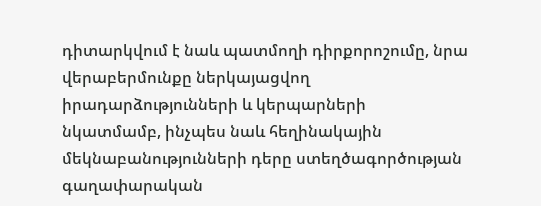դիտարկվում է նաև պատմողի դիրքորոշումը, նրա վերաբերմունքը ներկայացվող իրադարձությունների և կերպարների նկատմամբ, ինչպես նաև հեղինակային մեկնաբանությունների դերը ստեղծագործության գաղափարական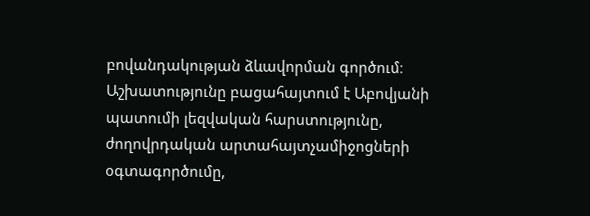բովանդակության ձևավորման գործում։ Աշխատությունը բացահայտում է Աբովյանի պատումի լեզվական հարստությունը, ժողովրդական արտահայտչամիջոցների օգտագործումը,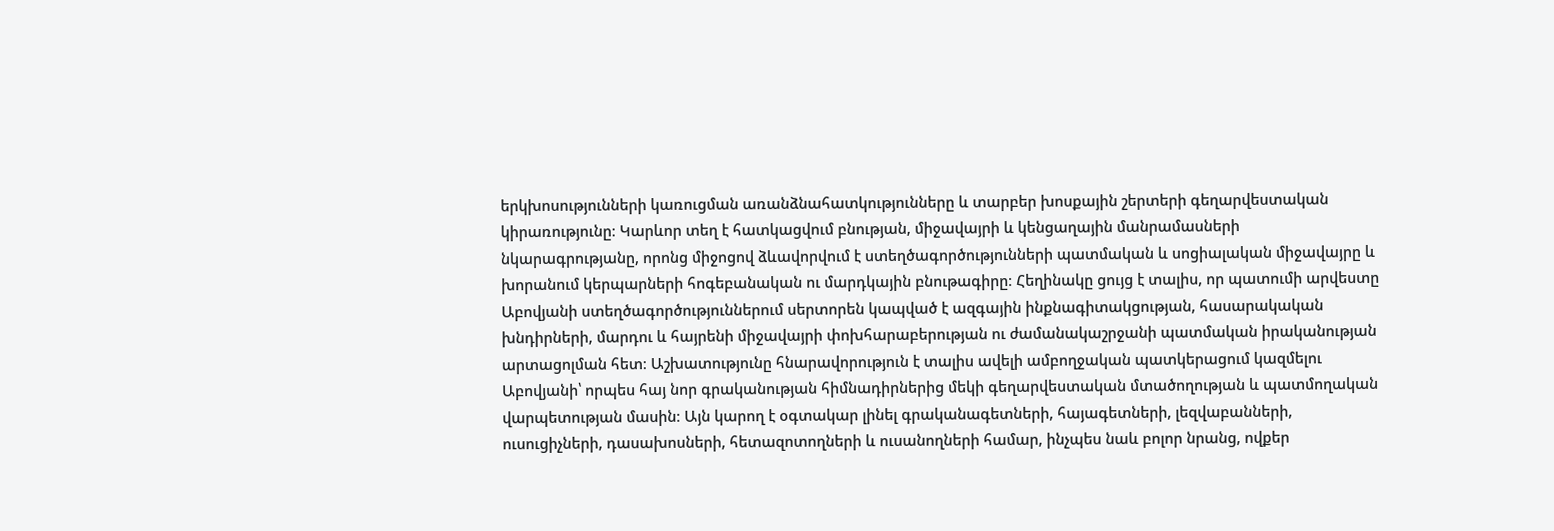երկխոսությունների կառուցման առանձնահատկությունները և տարբեր խոսքային շերտերի գեղարվեստական կիրառությունը։ Կարևոր տեղ է հատկացվում բնության, միջավայրի և կենցաղային մանրամասների նկարագրությանը, որոնց միջոցով ձևավորվում է ստեղծագործությունների պատմական և սոցիալական միջավայրը և խորանում կերպարների հոգեբանական ու մարդկային բնութագիրը։ Հեղինակը ցույց է տալիս, որ պատումի արվեստը Աբովյանի ստեղծագործություններում սերտորեն կապված է ազգային ինքնագիտակցության, հասարակական խնդիրների, մարդու և հայրենի միջավայրի փոխհարաբերության ու ժամանակաշրջանի պատմական իրականության արտացոլման հետ։ Աշխատությունը հնարավորություն է տալիս ավելի ամբողջական պատկերացում կազմելու Աբովյանի՝ որպես հայ նոր գրականության հիմնադիրներից մեկի գեղարվեստական մտածողության և պատմողական վարպետության մասին։ Այն կարող է օգտակար լինել գրականագետների, հայագետների, լեզվաբանների, ուսուցիչների, դասախոսների, հետազոտողների և ուսանողների համար, ինչպես նաև բոլոր նրանց, ովքեր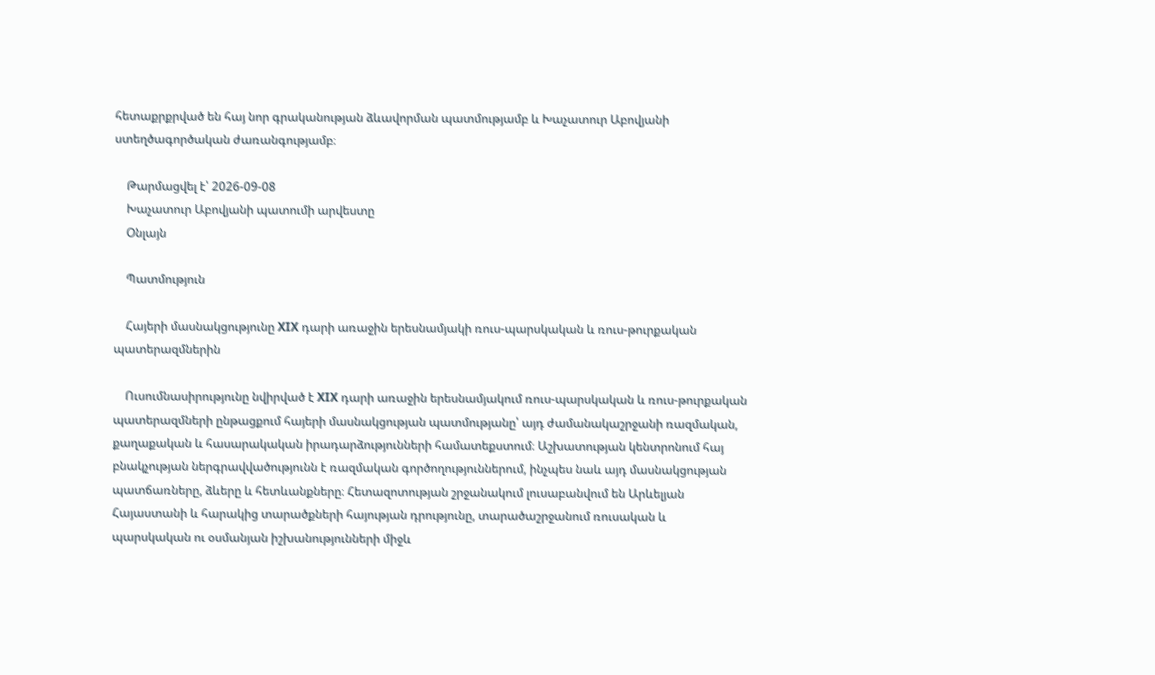հետաքրքրված են հայ նոր գրականության ձևավորման պատմությամբ և Խաչատուր Աբովյանի ստեղծագործական ժառանգությամբ։

    Թարմացվել է՝ 2026-09-08
    Խաչատուր Աբովյանի պատումի արվեստը
    Օնլայն

    Պատմություն

    Հայերի մասնակցությունը XIX դարի առաջին երեսնամյակի ռուս-պարսկական և ռուս-թուրքական պատերազմներին

    Ուսումնասիրությունը նվիրված է XIX դարի առաջին երեսնամյակում ռուս-պարսկական և ռուս-թուրքական պատերազմների ընթացքում հայերի մասնակցության պատմությանը՝ այդ ժամանակաշրջանի ռազմական, քաղաքական և հասարակական իրադարձությունների համատեքստում։ Աշխատության կենտրոնում հայ բնակչության ներգրավվածությունն է ռազմական գործողություններում, ինչպես նաև այդ մասնակցության պատճառները, ձևերը և հետևանքները։ Հետազոտության շրջանակում լուսաբանվում են Արևելյան Հայաստանի և հարակից տարածքների հայության դրությունը, տարածաշրջանում ռուսական և պարսկական ու օսմանյան իշխանությունների միջև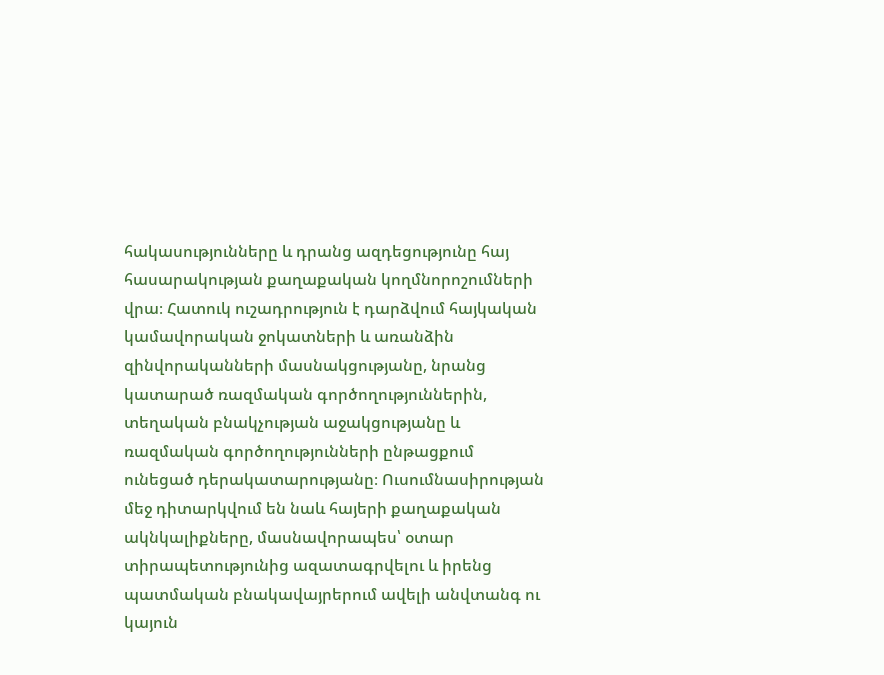հակասությունները և դրանց ազդեցությունը հայ հասարակության քաղաքական կողմնորոշումների վրա։ Հատուկ ուշադրություն է դարձվում հայկական կամավորական ջոկատների և առանձին զինվորականների մասնակցությանը, նրանց կատարած ռազմական գործողություններին, տեղական բնակչության աջակցությանը և ռազմական գործողությունների ընթացքում ունեցած դերակատարությանը։ Ուսումնասիրության մեջ դիտարկվում են նաև հայերի քաղաքական ակնկալիքները, մասնավորապես՝ օտար տիրապետությունից ազատագրվելու և իրենց պատմական բնակավայրերում ավելի անվտանգ ու կայուն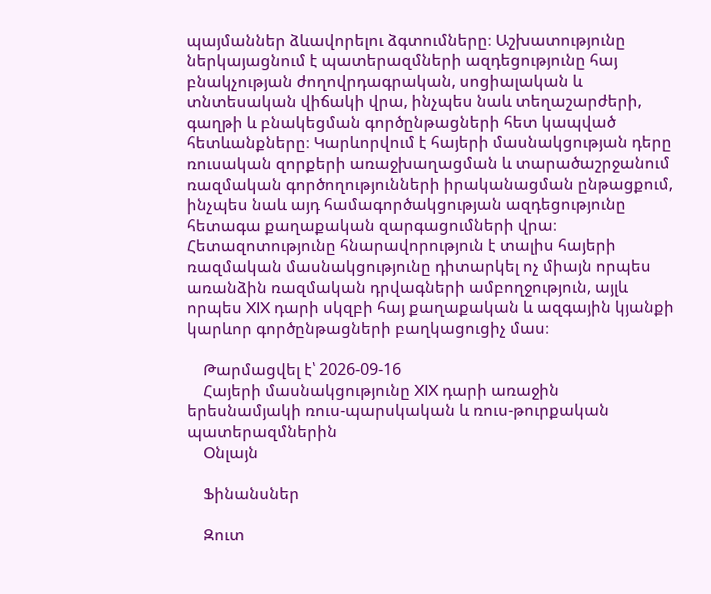պայմաններ ձևավորելու ձգտումները։ Աշխատությունը ներկայացնում է պատերազմների ազդեցությունը հայ բնակչության ժողովրդագրական, սոցիալական և տնտեսական վիճակի վրա, ինչպես նաև տեղաշարժերի, գաղթի և բնակեցման գործընթացների հետ կապված հետևանքները։ Կարևորվում է հայերի մասնակցության դերը ռուսական զորքերի առաջխաղացման և տարածաշրջանում ռազմական գործողությունների իրականացման ընթացքում, ինչպես նաև այդ համագործակցության ազդեցությունը հետագա քաղաքական զարգացումների վրա։ Հետազոտությունը հնարավորություն է տալիս հայերի ռազմական մասնակցությունը դիտարկել ոչ միայն որպես առանձին ռազմական դրվագների ամբողջություն, այլև որպես XIX դարի սկզբի հայ քաղաքական և ազգային կյանքի կարևոր գործընթացների բաղկացուցիչ մաս։

    Թարմացվել է՝ 2026-09-16
    Հայերի մասնակցությունը XIX դարի առաջին երեսնամյակի ռուս-պարսկական և ռուս-թուրքական պատերազմներին
    Օնլայն

    Ֆինանսներ

    Զուտ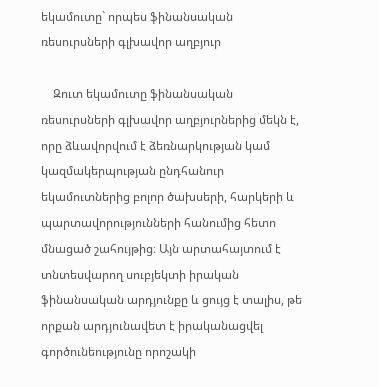եկամուտը` որպես ֆինանսական ռեսուրսների գլխավոր աղբյուր

    Զուտ եկամուտը ֆինանսական ռեսուրսների գլխավոր աղբյուրներից մեկն է, որը ձևավորվում է ձեռնարկության կամ կազմակերպության ընդհանուր եկամուտներից բոլոր ծախսերի, հարկերի և պարտավորությունների հանումից հետո մնացած շահույթից։ Այն արտահայտում է տնտեսվարող սուբյեկտի իրական ֆինանսական արդյունքը և ցույց է տալիս, թե որքան արդյունավետ է իրականացվել գործունեությունը որոշակի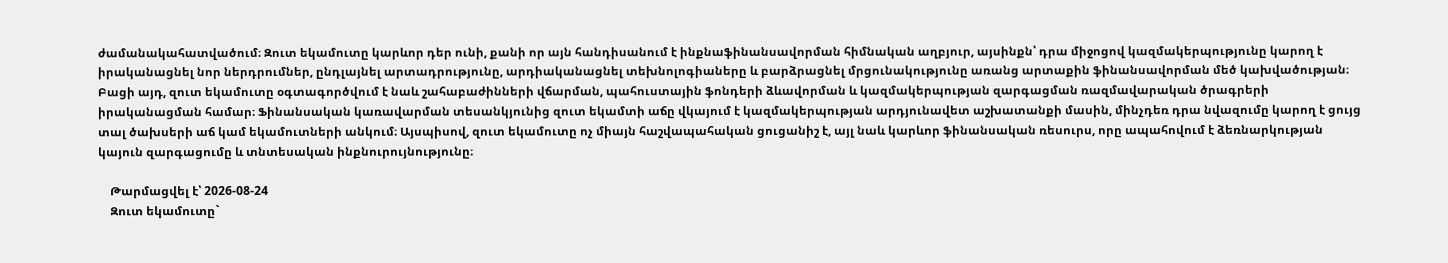ժամանակահատվածում։ Զուտ եկամուտը կարևոր դեր ունի, քանի որ այն հանդիսանում է ինքնաֆինանսավորման հիմնական աղբյուր, այսինքն՝ դրա միջոցով կազմակերպությունը կարող է իրականացնել նոր ներդրումներ, ընդլայնել արտադրությունը, արդիականացնել տեխնոլոգիաները և բարձրացնել մրցունակությունը առանց արտաքին ֆինանսավորման մեծ կախվածության։ Բացի այդ, զուտ եկամուտը օգտագործվում է նաև շահաբաժինների վճարման, պահուստային ֆոնդերի ձևավորման և կազմակերպության զարգացման ռազմավարական ծրագրերի իրականացման համար։ Ֆինանսական կառավարման տեսանկյունից զուտ եկամտի աճը վկայում է կազմակերպության արդյունավետ աշխատանքի մասին, մինչդեռ դրա նվազումը կարող է ցույց տալ ծախսերի աճ կամ եկամուտների անկում։ Այսպիսով, զուտ եկամուտը ոչ միայն հաշվապահական ցուցանիշ է, այլ նաև կարևոր ֆինանսական ռեսուրս, որը ապահովում է ձեռնարկության կայուն զարգացումը և տնտեսական ինքնուրույնությունը։

    Թարմացվել է՝ 2026-08-24
    Զուտ եկամուտը`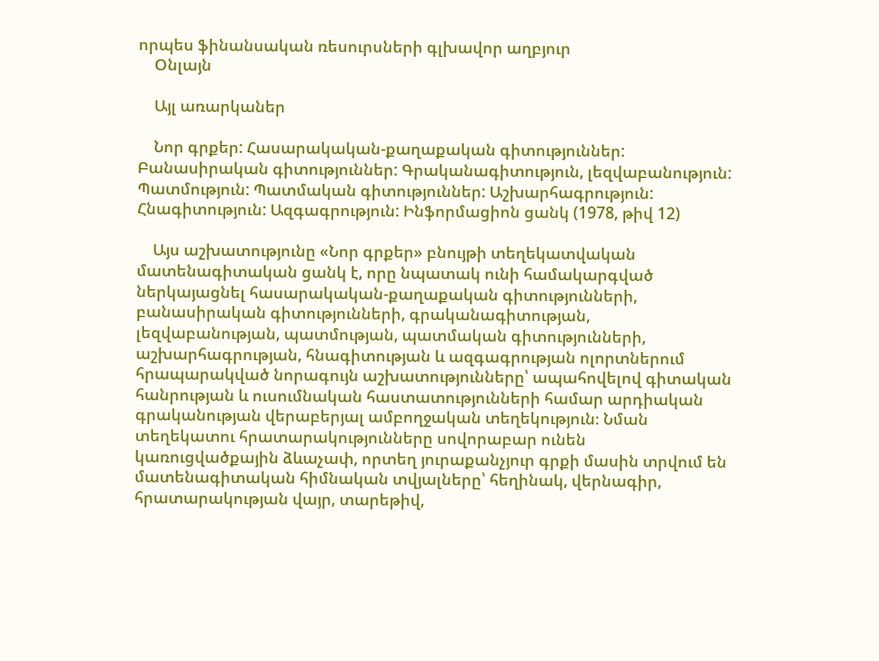որպես ֆինանսական ռեսուրսների գլխավոր աղբյուր
    Օնլայն

    Այլ առարկաներ

    Նոր գրքեր: Հասարակական-քաղաքական գիտություններ: Բանասիրական գիտություններ: Գրականագիտություն, լեզվաբանություն: Պատմություն: Պատմական գիտություններ: Աշխարհագրություն: Հնագիտություն: Ազգագրություն: Ինֆորմացիոն ցանկ (1978, թիվ 12)

    Այս աշխատությունը «Նոր գրքեր» բնույթի տեղեկատվական մատենագիտական ցանկ է, որը նպատակ ունի համակարգված ներկայացնել հասարակական-քաղաքական գիտությունների, բանասիրական գիտությունների, գրականագիտության, լեզվաբանության, պատմության, պատմական գիտությունների, աշխարհագրության, հնագիտության և ազգագրության ոլորտներում հրապարակված նորագույն աշխատությունները՝ ապահովելով գիտական հանրության և ուսումնական հաստատությունների համար արդիական գրականության վերաբերյալ ամբողջական տեղեկություն։ Նման տեղեկատու հրատարակությունները սովորաբար ունեն կառուցվածքային ձևաչափ, որտեղ յուրաքանչյուր գրքի մասին տրվում են մատենագիտական հիմնական տվյալները՝ հեղինակ, վերնագիր, հրատարակության վայր, տարեթիվ,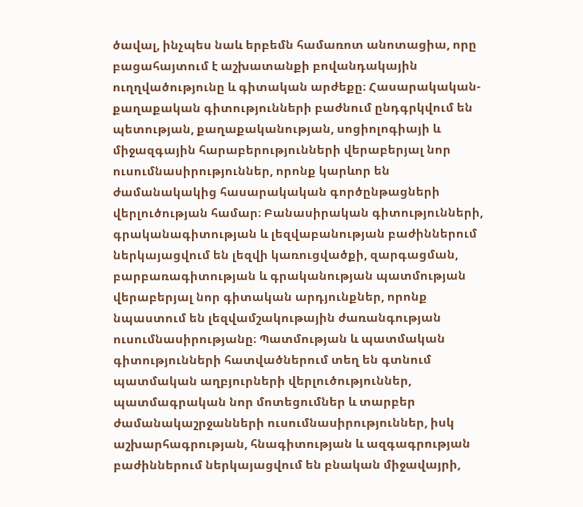ծավալ, ինչպես նաև երբեմն համառոտ անոտացիա, որը բացահայտում է աշխատանքի բովանդակային ուղղվածությունը և գիտական արժեքը։ Հասարակական-քաղաքական գիտությունների բաժնում ընդգրկվում են պետության, քաղաքականության, սոցիոլոգիայի և միջազգային հարաբերությունների վերաբերյալ նոր ուսումնասիրություններ, որոնք կարևոր են ժամանակակից հասարակական գործընթացների վերլուծության համար։ Բանասիրական գիտությունների, գրականագիտության և լեզվաբանության բաժիններում ներկայացվում են լեզվի կառուցվածքի, զարգացման, բարբառագիտության և գրականության պատմության վերաբերյալ նոր գիտական արդյունքներ, որոնք նպաստում են լեզվամշակութային ժառանգության ուսումնասիրությանը։ Պատմության և պատմական գիտությունների հատվածներում տեղ են գտնում պատմական աղբյուրների վերլուծություններ, պատմագրական նոր մոտեցումներ և տարբեր ժամանակաշրջանների ուսումնասիրություններ, իսկ աշխարհագրության, հնագիտության և ազգագրության բաժիններում ներկայացվում են բնական միջավայրի,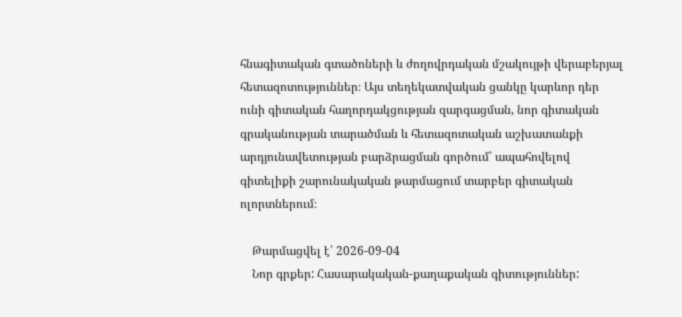հնագիտական գտածոների և ժողովրդական մշակույթի վերաբերյալ հետազոտություններ։ Այս տեղեկատվական ցանկը կարևոր դեր ունի գիտական հաղորդակցության զարգացման, նոր գիտական գրականության տարածման և հետազոտական աշխատանքի արդյունավետության բարձրացման գործում՝ ապահովելով գիտելիքի շարունակական թարմացում տարբեր գիտական ոլորտներում։

    Թարմացվել է՝ 2026-09-04
    Նոր գրքեր: Հասարակական-քաղաքական գիտություններ: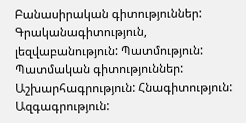Բանասիրական գիտություններ: Գրականագիտություն, լեզվաբանություն: Պատմություն: Պատմական գիտություններ: Աշխարհագրություն: Հնագիտություն: Ազգագրություն: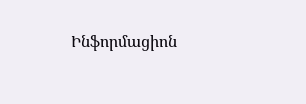Ինֆորմացիոն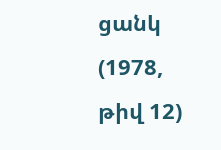ցանկ (1978, թիվ 12)